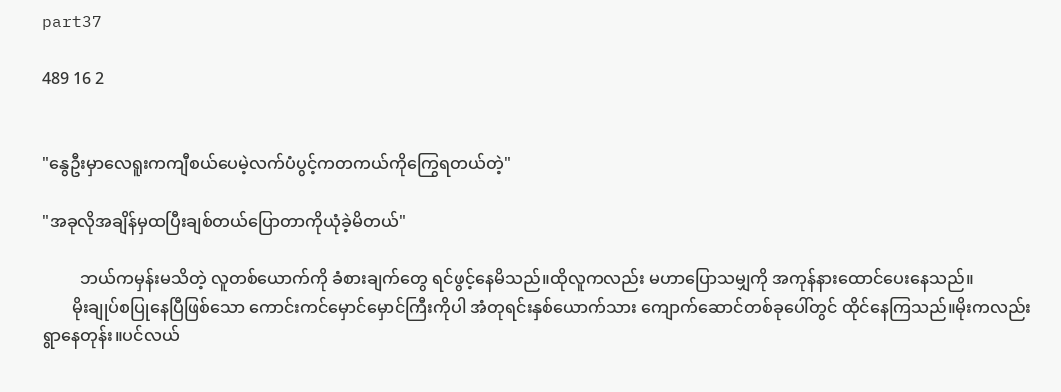part37

489 16 2


"နွေဦးမှာလေရူးကကျီစယ်ပေမဲ့လက်ပံပွင့်ကတကယ်ကိုကြွေရတယ်တဲ့"

"အခုလိုအချိန်မှထပြီးချစ်တယ်ပြောတာကိုယုံခဲ့မိတယ်"

         ဘယ်ကမှန်းမသိတဲ့ လူတစ်ယောက်ကို ခံစားချက်တွေ ရင်ဖွင့်နေမိသည်။ထိုလူကလည်း မဟာပြောသမျှကို အကုန်နားထောင်ပေးနေသည်။
       မိုးချုပ်စပြုနေပြီဖြစ်သော ကောင်းကင်မှောင်မှောင်ကြီးကိုပါ အံတုရင်းနှစ်ယောက်သား ကျောက်ဆောင်တစ်ခုပေါ်တွင် ထိုင်နေကြသည်။မိုးကလည်း ရွာနေတုန်း။ပင်လယ်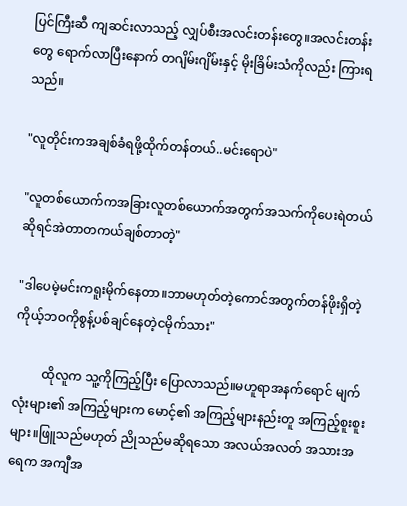ပြင်ကြီးဆီ ကျဆင်းလာသည့် လျှပ်စီးအလင်းတန်းတွေ။အလင်းတန်းတွေ ရောက်လာပြီးနောက် တဂျိမ်းဂျိမ်းနှင့် မိုးခြိမ်းသံကိုလည်း ကြားရသည်။

"လူတိုင်းကအချစ်ခံရဖို့ထိုက်တန်တယ်..မင်းရောပဲ"

"လူတစ်ယောက်ကအခြားလူတစ်ယောက်အတွက်အသက်ကိုပေးရဲတယ်ဆိုရင်အဲတာတကယ်ချစ်တာတဲ့"

"ဒါပေမဲ့မင်းကရူးမိုက်နေတာ။ဘာမဟုတ်တဲ့ကောင်အတွက်တန်ဖိုးရှိတဲ့ကိုယ့်ဘဝကိုစွန့်ပစ်ချင်နေတဲ့ငမိုက်သား"

         ထိုလူက သူ့ကိုကြည့်ပြီး ပြောလာသည်။မဟူရာအနက်ရောင် မျက်လုံးများ၏ အကြည့်များက မောင့်၏ အကြည့်များနည်းတူ အကြည့်စူးစူးများ။ဖြူသည်မဟုတ် ညိုသည်မဆိုရသော အလယ်အလတ် အသားအရေက အကျီအ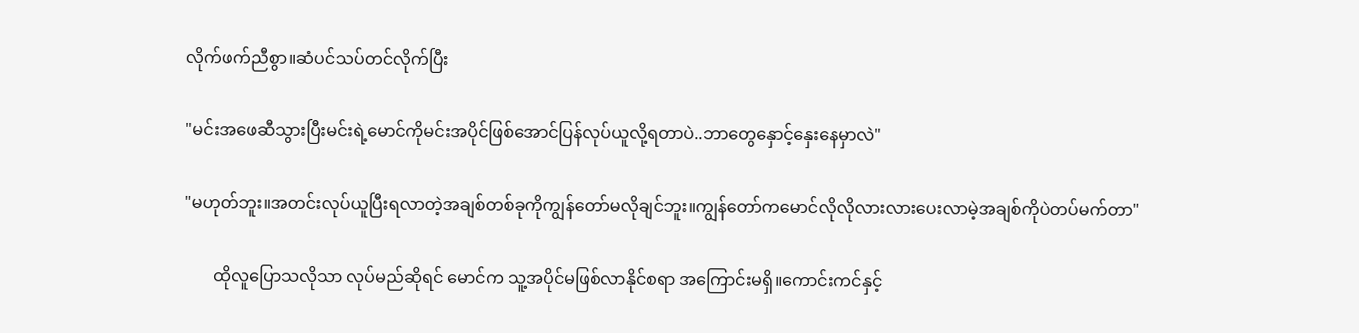လိုက်ဖက်ညီစွာ။ဆံပင်သပ်တင်လိုက်ပြီး

"မင်းအဖေဆီသွားပြီးမင်းရဲ့မောင်ကိုမင်းအပိုင်ဖြစ်အောင်ပြန်လုပ်ယူလို့ရတာပဲ..ဘာတွေနှောင့်နှေးနေမှာလဲ"

"မဟုတ်ဘူး။အတင်းလုပ်ယူပြီးရလာတဲ့အချစ်တစ်ခုကိုကျွန်တော်မလိုချင်ဘူး။ကျွန်တော်ကမောင်လိုလိုလားလားပေးလာမဲ့အချစ်ကိုပဲတပ်မက်တာ"

       ထိုလူပြောသလိုသာ လုပ်မည်ဆိုရင် မောင်က သူ့အပိုင်မဖြစ်လာနိုင်စရာ အကြောင်းမရှိ။ကောင်းကင်နှင့်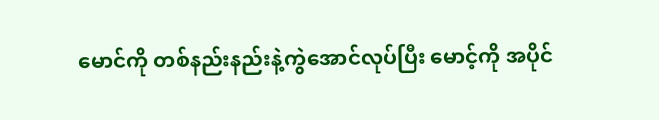မောင်ကို တစ်နည်းနည်းနဲ့ကွဲအောင်လုပ်ပြီး မောင့်ကို အပိုင်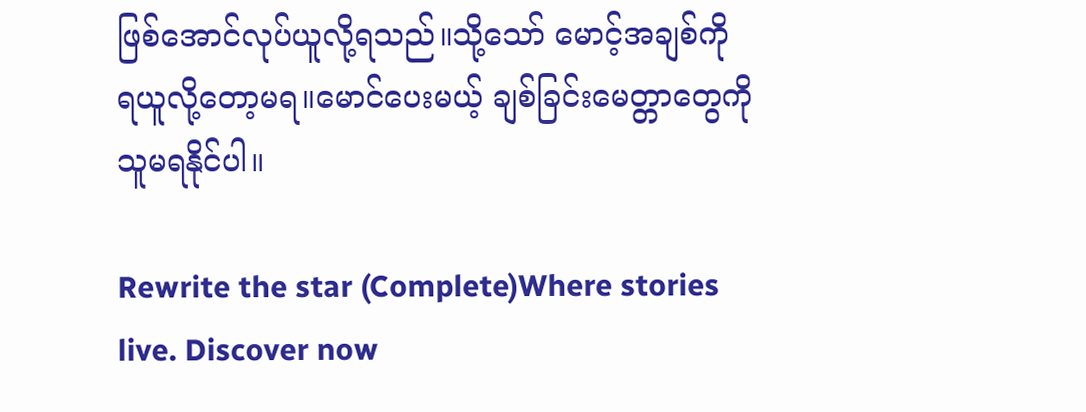ဖြစ်အောင်လုပ်ယူလို့ရသည်။သို့သော် မောင့်အချစ်ကို ရယူလို့‌တော့မရ။မောင်ပေးမယ့် ချစ်ခြင်းမေတ္တာတွေကို သူမရနိုင်ပါ။

Rewrite the star (Complete)Where stories live. Discover now